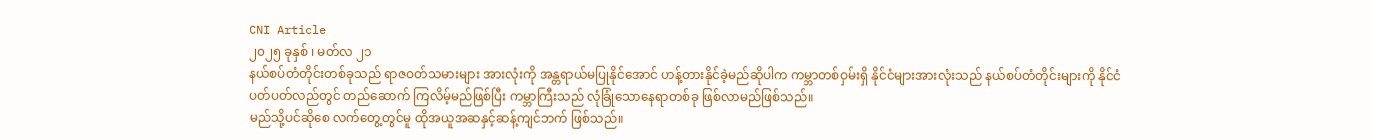CNI Article
၂၀၂၅ ခုနှစ် ၊ မတ်လ ၂၁
နယ်စပ်တံတိုင်းတစ်ခုသည် ရာဇဝတ်သမားများ အားလုံးကို အန္တရာယ်မပြုနိုင်အောင် ဟန့်တားနိုင်ခဲ့မည်ဆိုပါက ကမ္ဘာတစ်ဝှမ်းရှိ နိုင်ငံများအားလုံးသည် နယ်စပ်တံတိုင်းများကို နိုင်ငံပတ်ပတ်လည်တွင် တည်ဆောက် ကြလိမ့်မည်ဖြစ်ပြီး ကမ္ဘာကြီးသည် လုံခြုံသောနေရာတစ်ခု ဖြစ်လာမည်ဖြစ်သည်။
မည်သို့ပင်ဆိုစေ လက်တွေ့တွင်မူ ထိုအယူအဆနှင့်ဆန့်ကျင်ဘက် ဖြစ်သည်။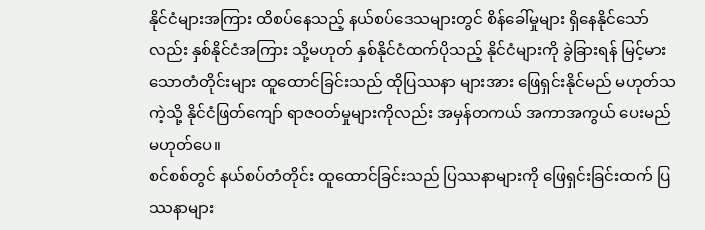နိုင်ငံများအကြား ထိစပ်နေသည့် နယ်စပ်ဒေသများတွင် စိန်ခေါ်မှုများ ရှိနေနိုင်သော်လည်း နှစ်နိုင်ငံအကြား သို့မဟုတ် နှစ်နိုင်ငံထက်ပိုသည့် နိုင်ငံများကို ခွဲခြားရန် မြင့်မားသောတံတိုင်းများ ထူထောင်ခြင်းသည် ထိုပြဿနာ များအား ဖြေရှင်းနိုင်မည် မဟုတ်သကဲ့သို့ နိုင်ငံဖြတ်ကျော် ရာဇဝတ်မှုများကိုလည်း အမှန်တကယ် အကာအကွယ် ပေးမည် မဟုတ်ပေ။
စင်စစ်တွင် နယ်စပ်တံတိုင်း ထူထောင်ခြင်းသည် ပြဿနာများကို ဖြေရှင်းခြင်းထက် ပြဿနာများ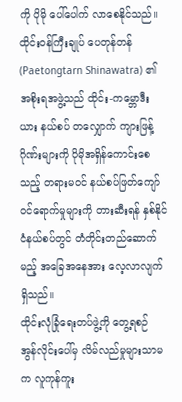ကို ပိုမို ပေါ်ပေါက် လာစေနိုင်သည်။
ထိုင်းဝန်ကြီးချုပ် ပေတုန်တန် (Paetongtarn Shinawatra) ၏ အစိုးရအဖွဲ့သည် ထိုင်း-ကမ္ဘောဒီးယား နယ်စပ် တလျှောက် ကျားဖြန့်ဂိုဏ်းများကို ပိုမိုအရှိန်ကောင်းစေသည့် တရားမဝင် နယ်စပ်ဖြတ်ကျော် ဝင်ရောက်မှုများကို တားဆီးရန် နှစ်နိုင်ငံနယ်စပ်တွင် တံတိုင်းတည်ဆောက်မည့် အခြေအနေအား လေ့လာလျက်ရှိသည်။
ထိုင်းလုံခြုံရေးတပ်ဖွဲ့ကို တွေ့ရစဉ်
အွန်လိုင်းပေါ်မှ လိမ်လည်မှုများသာမက လူကုန်ကူး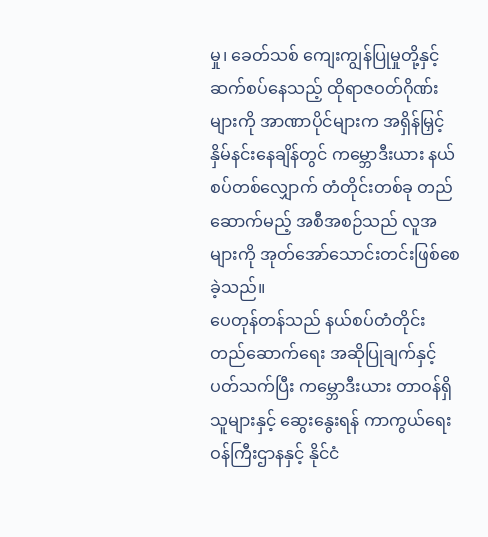မှု၊ ခေတ်သစ် ကျေးကျွန်ပြုမှုတို့နှင့် ဆက်စပ်နေသည့် ထိုရာဇဝတ်ဂိုဏ်းများကို အာဏာပိုင်များက အရှိန်မြှင့် နှိမ်နင်းနေချိန်တွင် ကမ္ဘောဒီးယား နယ်စပ်တစ်လျှောက် တံတိုင်းတစ်ခု တည်ဆောက်မည့် အစီအစဉ်သည် လူအများကို အုတ်အော်သောင်းတင်းဖြစ်စေခဲ့သည်။
ပေတုန်တန်သည် နယ်စပ်တံတိုင်း တည်ဆောက်ရေး အဆိုပြုချက်နှင့် ပတ်သက်ပြီး ကမ္ဘောဒီးယား တာဝန်ရှိ သူများနှင့် ဆွေးနွေးရန် ကာကွယ်ရေးဝန်ကြီးဌာနနှင့် နိုင်ငံ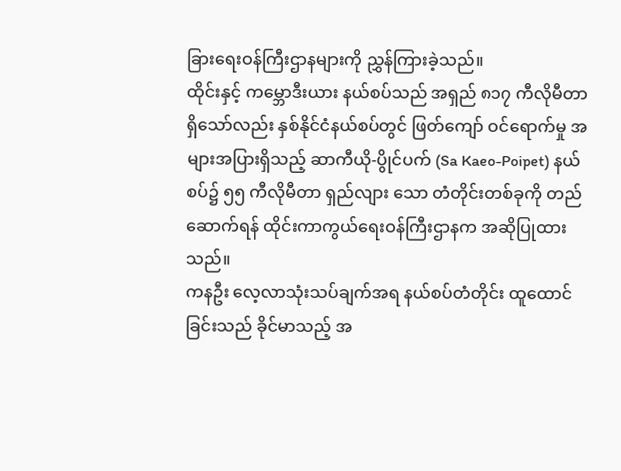ခြားရေးဝန်ကြီးဌာနများကို ညွှန်ကြားခဲ့သည်။
ထိုင်းနှင့် ကမ္ဘောဒီးယား နယ်စပ်သည် အရှည် ၈၁၇ ကီလိုမီတာရှိသော်လည်း နှစ်နိုင်ငံနယ်စပ်တွင် ဖြတ်ကျော် ဝင်ရောက်မှု အများအပြားရှိသည့် ဆာကီယို-ပွိုင်ပက် (Sa Kaeo-Poipet) နယ်စပ်၌ ၅၅ ကီလိုမီတာ ရှည်လျား သော တံတိုင်းတစ်ခုကို တည်ဆောက်ရန် ထိုင်းကာကွယ်ရေးဝန်ကြီးဌာနက အဆိုပြုထားသည်။
ကနဦး လေ့လာသုံးသပ်ချက်အရ နယ်စပ်တံတိုင်း ထူထောင်ခြင်းသည် ခိုင်မာသည့် အ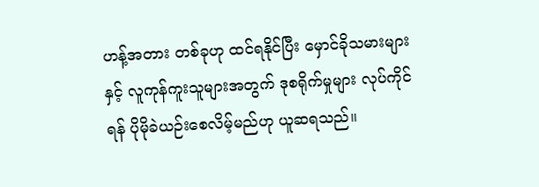ဟန့်အတား တစ်ခုဟု ထင်ရနိုင်ပြီး မှောင်ခိုသမားများနှင့် လူကုန်ကူးသူများအတွက် ဒုစရိုက်မှုများ လုပ်ကိုင်ရန် ပိုမိုခဲယဉ်းစေလိမ့်မည်ဟု ယူဆရသည်။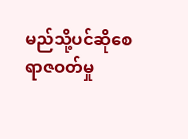မည်သို့ပင်ဆိုစေ ရာဇဝတ်မှု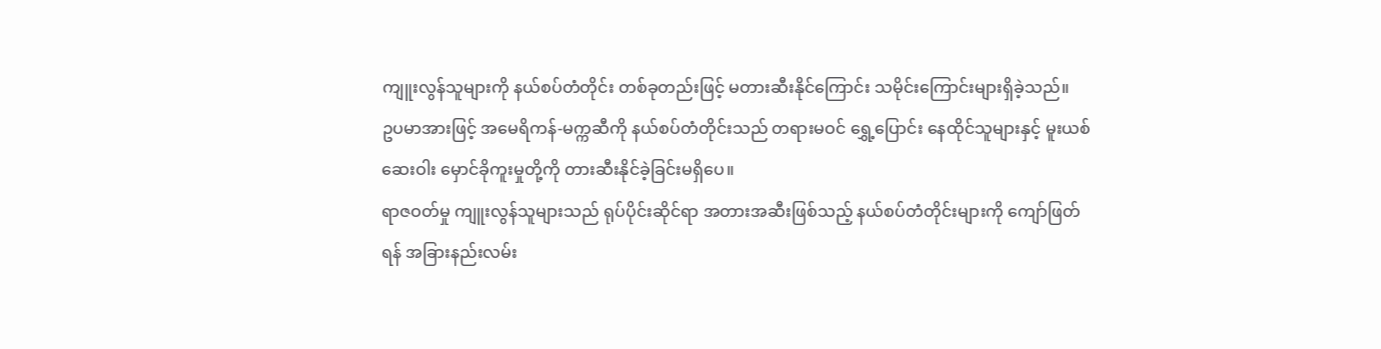ကျူးလွန်သူများကို နယ်စပ်တံတိုင်း တစ်ခုတည်းဖြင့် မတားဆီးနိုင်ကြောင်း သမိုင်းကြောင်းများရှိခဲ့သည်။
ဥပမာအားဖြင့် အမေရိကန်-မက္ကဆီကို နယ်စပ်တံတိုင်းသည် တရားမဝင် ရွှေ့ပြောင်း နေထိုင်သူများနှင့် မူးယစ် ဆေးဝါး မှောင်ခိုကူးမှုတို့ကို တားဆီးနိုင်ခဲ့ခြင်းမရှိပေ။
ရာဇဝတ်မှု ကျူးလွန်သူများသည် ရုပ်ပိုင်းဆိုင်ရာ အတားအဆီးဖြစ်သည့် နယ်စပ်တံတိုင်းများကို ကျော်ဖြတ်ရန် အခြားနည်းလမ်း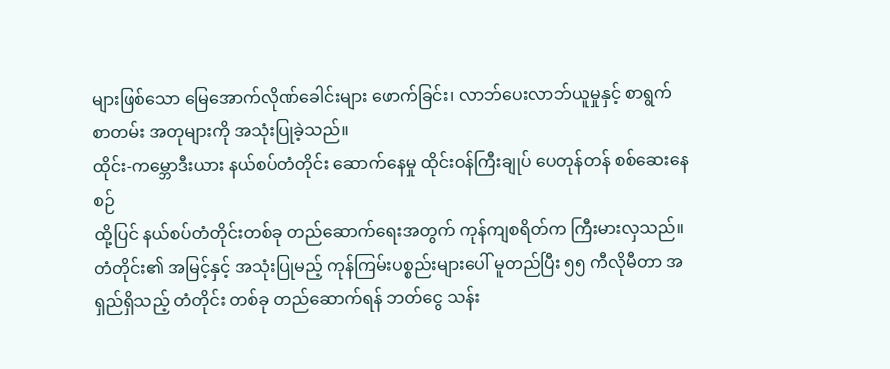များဖြစ်သော မြေအောက်လိုဏ်ခေါင်းများ ဖောက်ခြင်း၊ လာဘ်ပေးလာဘ်ယူမှုနှင့် စာရွက် စာတမ်း အတုများကို အသုံးပြုခဲ့သည်။
ထိုင်း-ကမ္ဘောဒီးယား နယ်စပ်တံတိုင်း ဆောက်နေမှု ထိုင်းဝန်ကြီးချုပ် ပေတုန်တန် စစ်ဆေးနေစဉ်
ထို့ပြင် နယ်စပ်တံတိုင်းတစ်ခု တည်ဆောက်ရေးအတွက် ကုန်ကျစရိတ်က ကြီးမားလှသည်။
တံတိုင်း၏ အမြင့်နှင့် အသုံးပြုမည့် ကုန်ကြမ်းပစ္စည်းများပေါ် မူတည်ပြီး ၅၅ ကီလိုမီတာ အရှည်ရှိသည့် တံတိုင်း တစ်ခု တည်ဆောက်ရန် ဘတ်ငွေ သန်း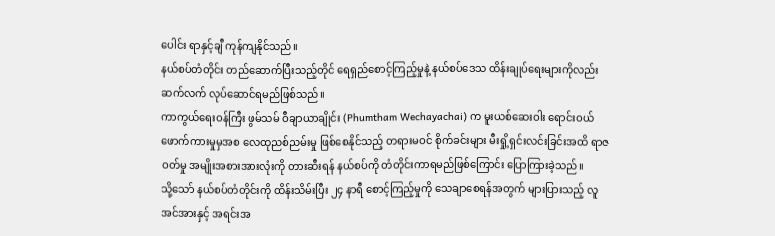ပေါင်း ရာနှင့်ချီ ကုန်ကျနိုင်သည်။
နယ်စပ်တံတိုင်း တည်ဆောက်ပြီးသည့်တိုင် ရေရှည်စောင့်ကြည့်မှုနဲ့ နယ်စပ်ဒေသ ထိန်းချုပ်ရေးများကိုလည်း ဆက်လက် လုပ်ဆောင်ရမည်ဖြစ်သည်။
ကာကွယ်ရေးဝန်ကြီး ဖွမ်သမ် ဝီချာယာချိုင်း (Phumtham Wechayachai) က မူးယစ်ဆေးဝါး ရောင်းဝယ် ဖောက်ကားမှုမှအစ လေထုညစ်ညမ်းမှု ဖြစ်စေနိုင်သည့် တရားမဝင် စိုက်ခင်းများ မီးရှို့ရှင်းလင်းခြင်းအထိ ရာဇဝတ်မှု အမျိုးအစားအားလုံးကို တားဆီးရန် နယ်စပ်ကို တံတိုင်းကာရမည်ဖြစ်ကြောင်း ပြောကြားခဲ့သည်။
သို့သော် နယ်စပ်တံတိုင်းကို ထိန်းသိမ်းပြီး ၂၄ နာရီ စောင့်ကြည့်မှုကို သေချာစေရန်အတွက် များပြားသည့် လူအင်အားနှင့် အရင်းအ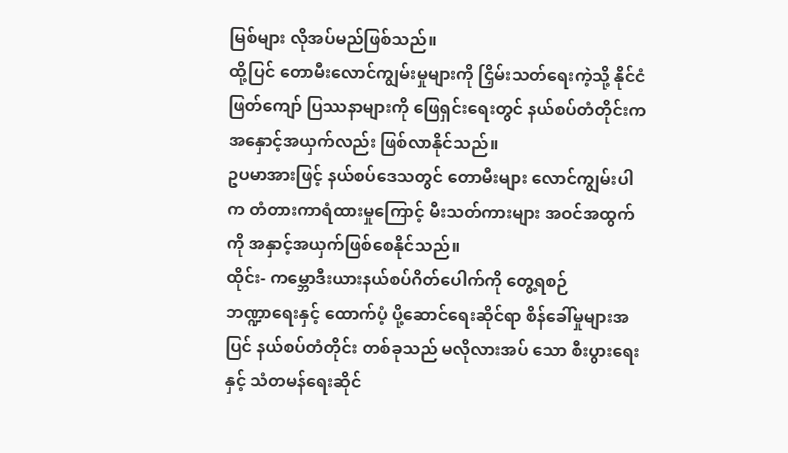မြစ်များ လိုအပ်မည်ဖြစ်သည်။
ထို့ပြင် တောမီးလောင်ကျွမ်းမှုများကို ငြှိမ်းသတ်ရေးကဲ့သို့ နိုင်ငံဖြတ်ကျော် ပြဿနာများကို ဖြေရှင်းရေးတွင် နယ်စပ်တံတိုင်းက အနှောင့်အယှက်လည်း ဖြစ်လာနိုင်သည်။
ဥပမာအားဖြင့် နယ်စပ်ဒေသတွင် တောမီးများ လောင်ကျွမ်းပါက တံတားကာရံထားမှုကြောင့် မီးသတ်ကားများ အဝင်အထွက်ကို အနှာင့်အယှက်ဖြစ်စေနိုင်သည်။
ထိုင်း- ကမ္ဘောဒီးယားနယ်စပ်ဂိတ်ပေါက်ကို တွေ့ရစဉ်
ဘဏ္ဍာရေးနှင့် ထောက်ပံ့ ပို့ဆောင်ရေးဆိုင်ရာ စိန်ခေါ်မှုများအပြင် နယ်စပ်တံတိုင်း တစ်ခုသည် မလိုလားအပ် သော စီးပွားရေးနှင့် သံတမန်ရေးဆိုင်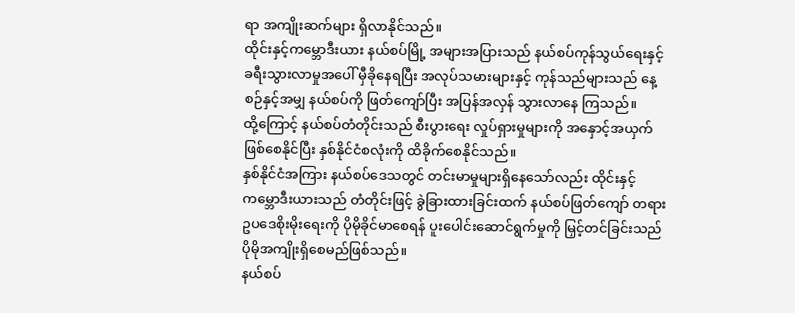ရာ အကျိုးဆက်များ ရှိလာနိုင်သည်။
ထိုင်းနှင့်ကမ္ဘောဒီးယား နယ်စပ်မြို့ အများအပြားသည် နယ်စပ်ကုန်သွယ်ရေးနှင့် ခရီးသွားလာမှုအပေါ် မှီခိုနေရပြီး အလုပ်သမားများနှင့် ကုန်သည်များသည် နေ့စဉ်နှင့်အမျှ နယ်စပ်ကို ဖြတ်ကျော်ပြီး အပြန်အလှန် သွားလာနေ ကြသည်။
ထို့ကြောင့် နယ်စပ်တံတိုင်းသည် စီးပွားရေး လှုပ်ရှားမှုများကို အနှောင့်အယှက် ဖြစ်စေနိုင်ပြီး နှစ်နိုင်ငံစလုံးကို ထိခိုက်စေနိုင်သည်။
နှစ်နိုင်ငံအကြား နယ်စပ်ဒေသတွင် တင်းမာမှုများရှိနေသော်လည်း ထိုင်းနှင့် ကမ္ဘောဒီးယားသည် တံတိုင်းဖြင့် ခွဲခြားထားခြင်းထက် နယ်စပ်ဖြတ်ကျော် တရားဥပဒေစိုးမိုးရေးကို ပိုမိုခိုင်မာစေရန် ပူးပေါင်းဆောင်ရွက်မှုကို မြှင့်တင်ခြင်းသည် ပိုမိုအကျိုးရှိစေမည်ဖြစ်သည်။
နယ်စပ်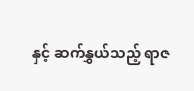နှင့် ဆက်နွှယ်သည့် ရာဇ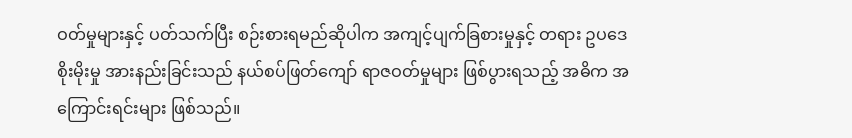ဝတ်မှုများနှင့် ပတ်သက်ပြီး စဉ်းစားရမည်ဆိုပါက အကျင့်ပျက်ခြစားမှုနှင့် တရား ဥပဒေစိုးမိုးမှု အားနည်းခြင်းသည် နယ်စပ်ဖြတ်ကျော် ရာဇဝတ်မှုများ ဖြစ်ပွားရသည့် အဓိက အကြောင်းရင်းများ ဖြစ်သည်။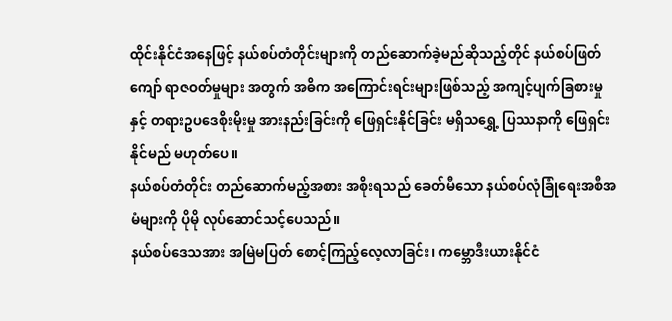ထိုင်းနိုင်ငံအနေဖြင့် နယ်စပ်တံတိုင်းများကို တည်ဆောက်ခဲ့မည်ဆိုသည့်တိုင် နယ်စပ်ဖြတ်ကျော် ရာဇဝတ်မှုများ အတွက် အဓိက အကြောင်းရင်းများဖြစ်သည့် အကျင့်ပျက်ခြစားမှုနှင့် တရားဥပဒေစိုးမိုးမှု အားနည်းခြင်းကို ဖြေရှင်းနိုင်ခြင်း မရှိသရွှေ့ ပြဿနာကို ဖြေရှင်းနိုင်မည် မဟုတ်ပေ။
နယ်စပ်တံတိုင်း တည်ဆောက်မည့်အစား အစိုးရသည် ခေတ်မီသော နယ်စပ်လုံခြုံရေးအစီအမံများကို ပိုမို လုပ်ဆောင်သင့်ပေသည်။
နယ်စပ်ဒေသအား အမြဲမပြတ် စောင့်ကြည့်လေ့လာခြင်း၊ ကမ္ဘောဒီးယားနိုင်ငံ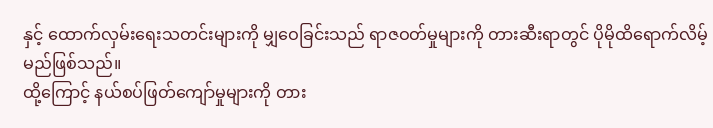နှင့် ထောက်လှမ်းရေးသတင်းများကို မျှဝေခြင်းသည် ရာဇဝတ်မှုများကို တားဆီးရာတွင် ပိုမိုထိရောက်လိမ့်မည်ဖြစ်သည်။
ထို့ကြောင့် နယ်စပ်ဖြတ်ကျော်မှုများကို တား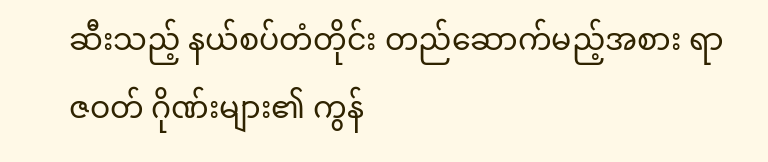ဆီးသည့် နယ်စပ်တံတိုင်း တည်ဆောက်မည့်အစား ရာဇဝတ် ဂိုဏ်းများ၏ ကွန်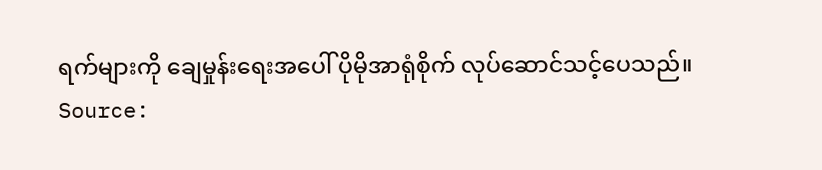ရက်များကို ချေမှုန်းရေးအပေါ် ပိုမိုအာရုံစိုက် လုပ်ဆောင်သင့်ပေသည်။
Source: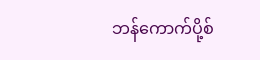ဘန်ကောက်ပို့စ်